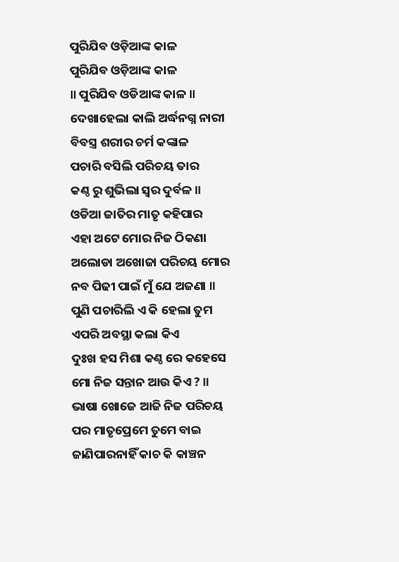ପୁରିଯିବ ଓଡ଼ିଆଙ୍କ କାଳ
ପୁରିଯିବ ଓଡ଼ିଆଙ୍କ କାଳ
॥ ପୁରିଯିବ ଓଡିଆଙ୍କ କାଳ ॥
ଦେଖାହେଲା କାଲି ଅର୍ଦ୍ଧନଗ୍ନ ନାରୀ
ବିବସ୍ତ୍ର ଶରୀର ଚର୍ମ କଙ୍କାଳ
ପଚାରି ବସିଲି ପରିଚୟ ତାର
କଣ୍ଠ ରୁ ଶୁଭିଲା ସ୍ବର ଦୁର୍ବଳ ॥
ଓଡିଆ ଜାତିର ମାତୃ କହିପାର
ଏହା ଅଟେ ମୋର ନିଜ ଠିକଣା
ଅଲୋଡା ଅଖୋଜା ପରିଚୟ ମୋର
ନବ ପିଢୀ ପାଇଁ ମୁଁ ଯେ ଅଜଣା ॥
ପୁଣି ପଚାରିଲି ଏ କି ହେଲା ତୁମ
ଏପରି ଅବସ୍ଥା କଲା କିଏ
ଦୁଃଖ ହସ ମିଶା କଣ୍ଠ ରେ କହେସେ
ମୋ ନିଜ ସନ୍ତାନ ଆଉ କିଏ ? ॥
ଭାଷା ଖୋଜେ ଆଜି ନିଜ ପରିଚୟ
ପର ମାତୃପ୍ରେମେ ତୁମେ ବାଇ
ଜାଣିପାରନାହିଁ କାଚ କି କାଞ୍ଚନ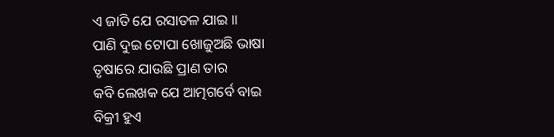ଏ ଜାତି ଯେ ରସାତଳ ଯାଇ ॥
ପାଣି ଦୁଇ ଟୋପା ଖୋଜୁଅଛି ଭାଷା
ତୃଷାରେ ଯାଉଛି ପ୍ରାଣ ତାର
କବି ଲେଖକ ଯେ ଆତ୍ମଗର୍ବେ ବାଇ
ବିକ୍ରୀ ହୁଏ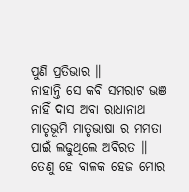ପୁଣି ପ୍ରତିଭାର ॥
ନାହାନ୍ତି ସେ କବି ସମରାଟ ଭଞ
ନାହିଁ ଦାସ ଅବା ରାଧାନାଥ
ମାତୃଭୂମି ମାତୃଭାଷା ର ମମତା
ପାଇଁ ଲଢୁଥିଲେ ଅବିରତ ॥
ତେଣୁ ହେ ବାଳକ ହେଜ ମୋର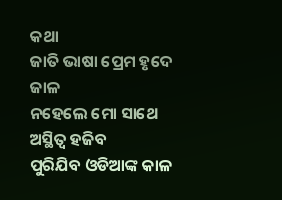କଥା
ଜାତି ଭାଷା ପ୍ରେମ ହୃଦେ ଜାଳ
ନହେଲେ ମୋ ସାଥେ ଅସ୍ଥିତ୍ବ ହଜିବ
ପୁରିଯିବ ଓଡିଆଙ୍କ କାଳ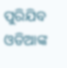ପୁରିଯିବ ଓଡିଆଙ୍କ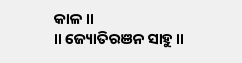କାଳ ॥
॥ ଜ୍ୟୋତିରଞନ ସାହୁ ॥